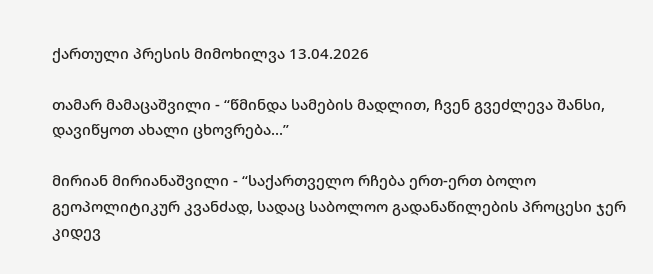ქართული პრესის მიმოხილვა 13.04.2026

თამარ მამაცაშვილი - “წმინდა სამების მადლით, ჩვენ გვეძლევა შანსი, დავიწყოთ ახალი ცხოვრება...”

მირიან მირიანაშვილი - “საქართველო რჩება ერთ-ერთ ბოლო გეოპოლიტიკურ კვანძად, სადაც საბოლოო გადანაწილების პროცესი ჯერ კიდევ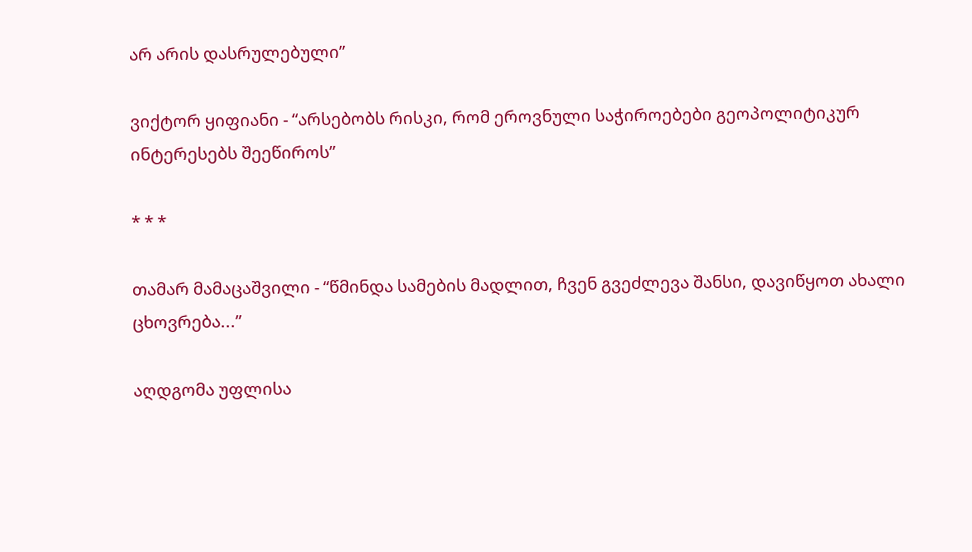არ არის დასრულებული”

ვიქტორ ყიფიანი - “არსებობს რისკი, რომ ეროვნული საჭიროებები გეოპოლიტიკურ ინტერესებს შეეწიროს”

* * *

თამარ მამაცაშვილი - “წმინდა სამების მადლით, ჩვენ გვეძლევა შანსი, დავიწყოთ ახალი ცხოვრება...”

აღდგომა უფლისა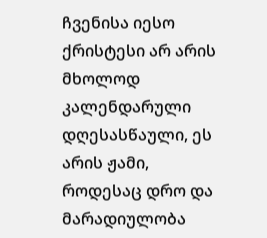ჩვენისა იესო ქრისტესი არ არის მხოლოდ კალენდარული დღესასწაული, ეს არის ჟამი, როდესაც დრო და მარადიულობა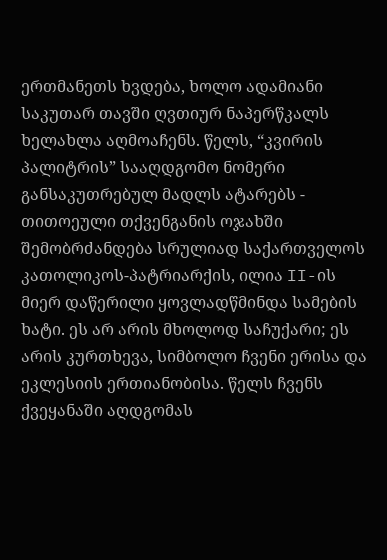ერთმანეთს ხვდება, ხოლო ადამიანი საკუთარ თავში ღვთიურ ნაპერწკალს ხელახლა აღმოაჩენს. წელს, “კვირის პალიტრის” სააღდგომო ნომერი განსაკუთრებულ მადლს ატარებს - თითოეული თქვენგანის ოჯახში შემობრძანდება სრულიად საქართველოს კათოლიკოს-პატრიარქის, ილია II-ის მიერ დაწერილი ყოვლადწმინდა სამების ხატი. ეს არ არის მხოლოდ საჩუქარი; ეს არის კურთხევა, სიმბოლო ჩვენი ერისა და ეკლესიის ერთიანობისა. წელს ჩვენს ქვეყანაში აღდგომას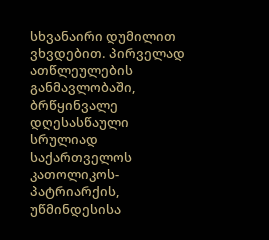სხვანაირი დუმილით ვხვდებით. პირველად ათწლეულების განმავლობაში, ბრწყინვალე დღესასწაული სრულიად საქართველოს კათოლიკოს-პატრიარქის, უწმინდესისა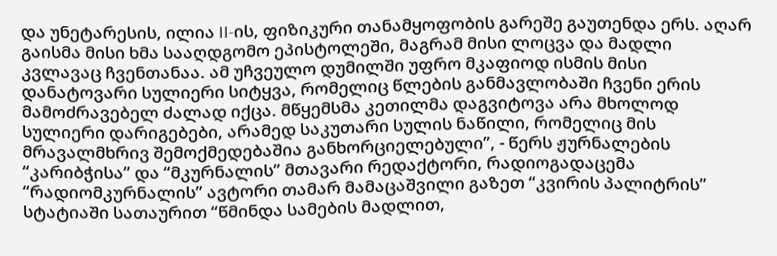და უნეტარესის, ილია II-ის, ფიზიკური თანამყოფობის გარეშე გაუთენდა ერს. აღარ გაისმა მისი ხმა სააღდგომო ეპისტოლეში, მაგრამ მისი ლოცვა და მადლი კვლავაც ჩვენთანაა. ამ უჩვეულო დუმილში უფრო მკაფიოდ ისმის მისი დანატოვარი სულიერი სიტყვა, რომელიც წლების განმავლობაში ჩვენი ერის მამოძრავებელ ძალად იქცა. მწყემსმა კეთილმა დაგვიტოვა არა მხოლოდ სულიერი დარიგებები, არამედ საკუთარი სულის ნაწილი, რომელიც მის მრავალმხრივ შემოქმედებაშია განხორციელებული”, - წერს ჟურნალების “კარიბჭისა” და “მკურნალის” მთავარი რედაქტორი, რადიოგადაცემა “რადიომკურნალის” ავტორი თამარ მამაცაშვილი გაზეთ “კვირის პალიტრის” სტატიაში სათაურით “წმინდა სამების მადლით,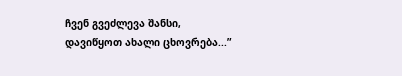ჩვენ გვეძლევა შანსი, დავიწყოთ ახალი ცხოვრება...”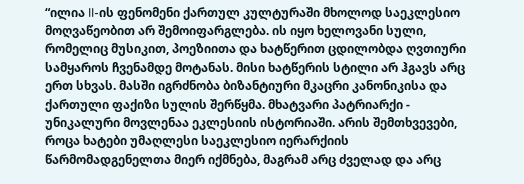“ილია II-ის ფენომენი ქართულ კულტურაში მხოლოდ საეკლესიო მოღვაწეობით არ შემოიფარგლება. ის იყო ხელოვანი სული, რომელიც მუსიკით, პოეზიითა და ხატწერით ცდილობდა ღვთიური სამყაროს ჩვენამდე მოტანას. მისი ხატწერის სტილი არ ჰგავს არც ერთ სხვას. მასში იგრძნობა ბიზანტიური მკაცრი კანონიკისა და ქართული ფაქიზი სულის შერწყმა. მხატვარი პატრიარქი - უნიკალური მოვლენაა ეკლესიის ისტორიაში. არის შემთხვევები, როცა ხატები უმაღლესი საეკლესიო იერარქიის წარმომადგენელთა მიერ იქმნება, მაგრამ არც ძველად და არც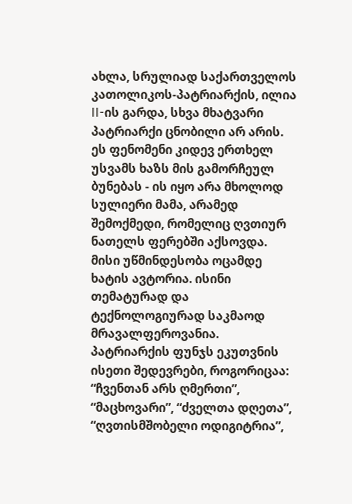ახლა, სრულიად საქართველოს კათოლიკოს-პატრიარქის, ილია II-ის გარდა, სხვა მხატვარი პატრიარქი ცნობილი არ არის. ეს ფენომენი კიდევ ერთხელ უსვამს ხაზს მის გამორჩეულ ბუნებას - ის იყო არა მხოლოდ სულიერი მამა, არამედ შემოქმედი, რომელიც ღვთიურ ნათელს ფერებში აქსოვდა. მისი უწმინდესობა ოცამდე ხატის ავტორია. ისინი თემატურად და ტექნოლოგიურად საკმაოდ მრავალფეროვანია. პატრიარქის ფუნჯს ეკუთვნის ისეთი შედევრები, როგორიცაა: “ჩვენთან არს ღმერთი”, “მაცხოვარი”, “ძველთა დღეთა”, “ღვთისმშობელი ოდიგიტრია”,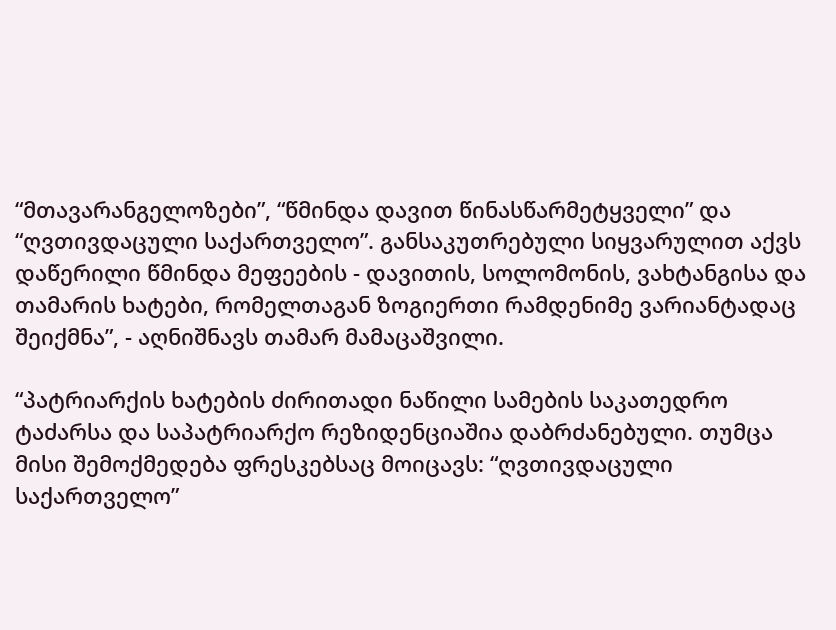“მთავარანგელოზები”, “წმინდა დავით წინასწარმეტყველი” და “ღვთივდაცული საქართველო”. განსაკუთრებული სიყვარულით აქვს დაწერილი წმინდა მეფეების - დავითის, სოლომონის, ვახტანგისა და თამარის ხატები, რომელთაგან ზოგიერთი რამდენიმე ვარიანტადაც შეიქმნა”, - აღნიშნავს თამარ მამაცაშვილი.

“პატრიარქის ხატების ძირითადი ნაწილი სამების საკათედრო ტაძარსა და საპატრიარქო რეზიდენციაშია დაბრძანებული. თუმცა მისი შემოქმედება ფრესკებსაც მოიცავს: “ღვთივდაცული საქართველო”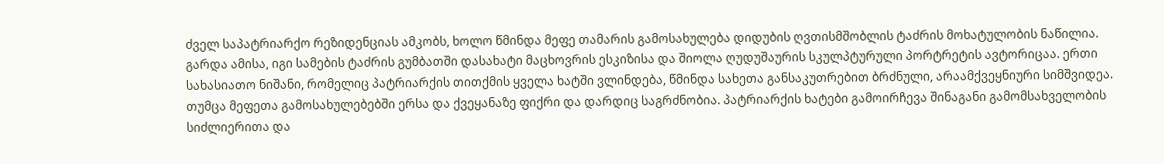ძველ საპატრიარქო რეზიდენციას ამკობს, ხოლო წმინდა მეფე თამარის გამოსახულება დიდუბის ღვთისმშობლის ტაძრის მოხატულობის ნაწილია. გარდა ამისა, იგი სამების ტაძრის გუმბათში დასახატი მაცხოვრის ესკიზისა და შიოლა ღუდუშაურის სკულპტურული პორტრეტის ავტორიცაა. ერთი სახასიათო ნიშანი, რომელიც პატრიარქის თითქმის ყველა ხატში ვლინდება, წმინდა სახეთა განსაკუთრებით ბრძნული, არაამქვეყნიური სიმშვიდეა. თუმცა მეფეთა გამოსახულებებში ერსა და ქვეყანაზე ფიქრი და დარდიც საგრძნობია. პატრიარქის ხატები გამოირჩევა შინაგანი გამომსახველობის სიძლიერითა და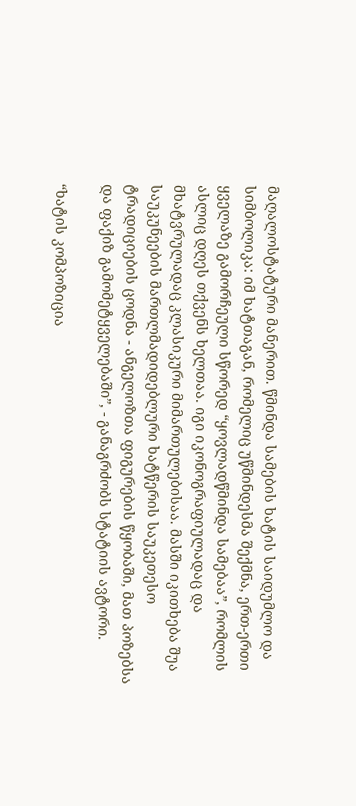მაღალოსტატური მანერით. წმინდა სამების ხატის საიდუმლო და სიმბოლიკა: იმ ხატთაგან, რომელიც უწმინდესმა შექმნა, ერთ-ერთი ყველაზე გამორჩეული სწორედ “ყოვლადწმინდა სამებაა”, რომლის ასლიც დღეს თქვენს ხელთაა. იგი იკონოგრაფიულადაც და მხატვრულადაც კლასიკური მიმართულებისაა. მასში იკითხება შუა საუკუნეების მართლმადიდებლური ხატწერის საუკეთესო ტრადიციების ცოდნა - ანგელოზთა ფიგურების წყობაში, მათ პოზებსა და ფაქიზ გამომეტყველებაში”, - განაგრძობს სტატიის ავტორი.

“ხატის კომპოზიცია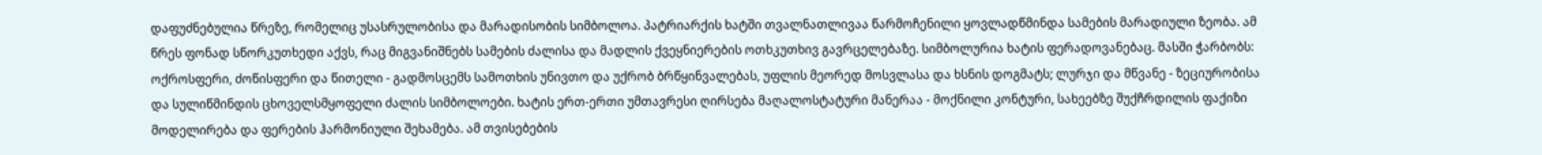დაფუძნებულია წრეზე, რომელიც უსასრულობისა და მარადისობის სიმბოლოა. პატრიარქის ხატში თვალნათლივაა წარმოჩენილი ყოვლადწმინდა სამების მარადიული ზეობა. ამ წრეს ფონად სწორკუთხედი აქვს, რაც მიგვანიშნებს სამების ძალისა და მადლის ქვეყნიერების ოთხკუთხივ გავრცელებაზე. სიმბოლურია ხატის ფერადოვანებაც. მასში ჭარბობს: ოქროსფერი, ძოწისფერი და წითელი - გადმოსცემს სამოთხის უნივთო და უქრობ ბრწყინვალებას, უფლის მეორედ მოსვლასა და ხსნის დოგმატს; ლურჯი და მწვანე - ზეციურობისა და სულიწმინდის ცხოველსმყოფელი ძალის სიმბოლოები. ხატის ერთ-ერთი უმთავრესი ღირსება მაღალოსტატური მანერაა - მოქნილი კონტური, სახეებზე შუქჩრდილის ფაქიზი მოდელირება და ფერების ჰარმონიული შეხამება. ამ თვისებების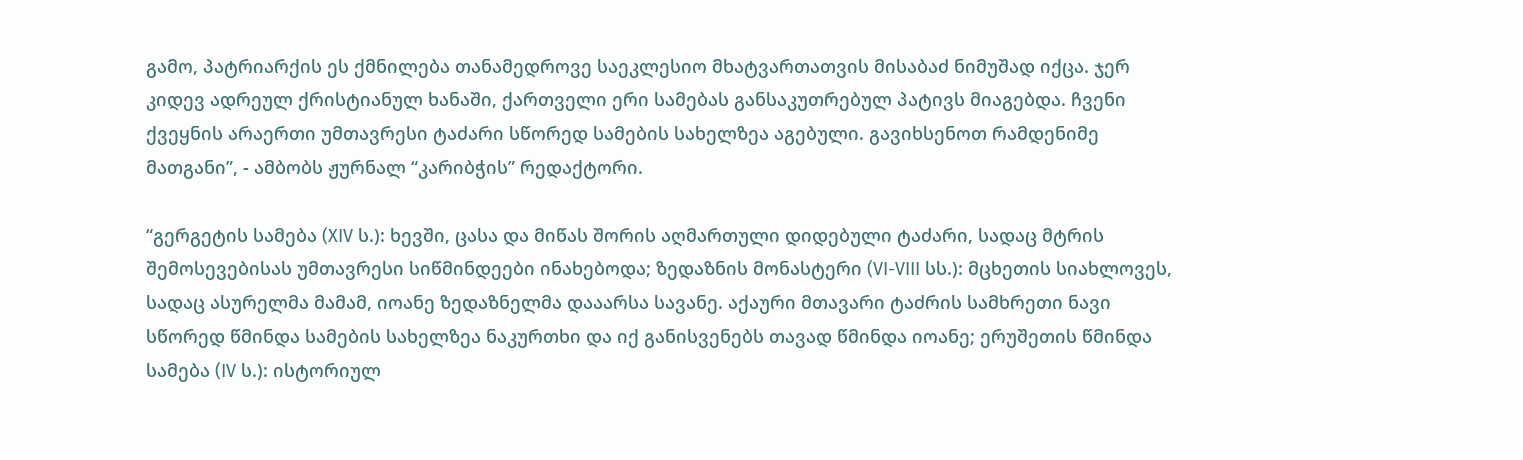გამო, პატრიარქის ეს ქმნილება თანამედროვე საეკლესიო მხატვართათვის მისაბაძ ნიმუშად იქცა. ჯერ კიდევ ადრეულ ქრისტიანულ ხანაში, ქართველი ერი სამებას განსაკუთრებულ პატივს მიაგებდა. ჩვენი ქვეყნის არაერთი უმთავრესი ტაძარი სწორედ სამების სახელზეა აგებული. გავიხსენოთ რამდენიმე მათგანი”, - ამბობს ჟურნალ “კარიბჭის” რედაქტორი.

“გერგეტის სამება (XIV ს.): ხევში, ცასა და მიწას შორის აღმართული დიდებული ტაძარი, სადაც მტრის შემოსევებისას უმთავრესი სიწმინდეები ინახებოდა; ზედაზნის მონასტერი (VI-VIII სს.): მცხეთის სიახლოვეს, სადაც ასურელმა მამამ, იოანე ზედაზნელმა დააარსა სავანე. აქაური მთავარი ტაძრის სამხრეთი ნავი სწორედ წმინდა სამების სახელზეა ნაკურთხი და იქ განისვენებს თავად წმინდა იოანე; ერუშეთის წმინდა სამება (IV ს.): ისტორიულ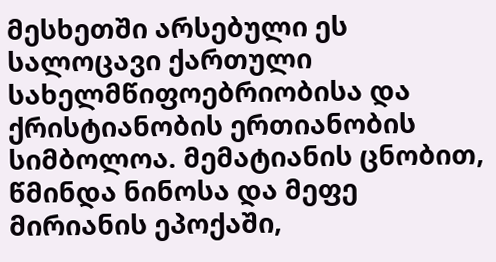მესხეთში არსებული ეს სალოცავი ქართული სახელმწიფოებრიობისა და ქრისტიანობის ერთიანობის სიმბოლოა. მემატიანის ცნობით, წმინდა ნინოსა და მეფე მირიანის ეპოქაში,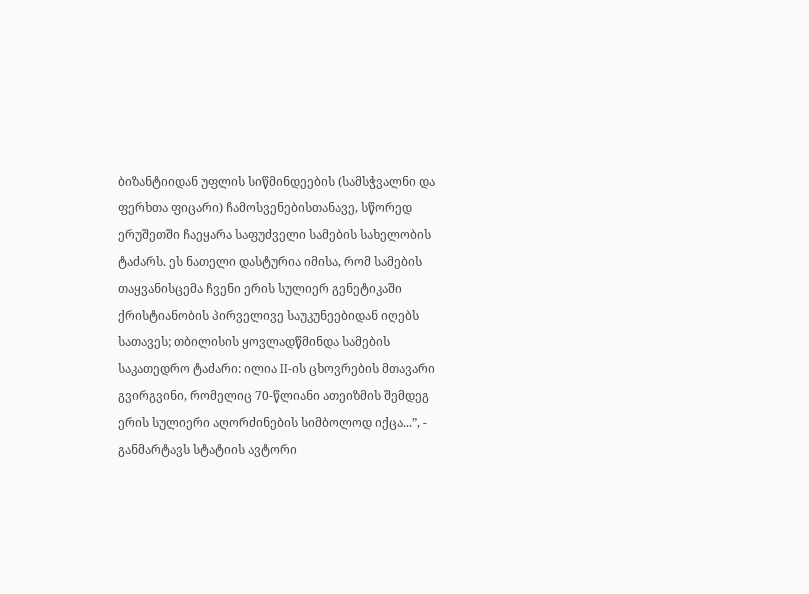ბიზანტიიდან უფლის სიწმინდეების (სამსჭვალნი და ფერხთა ფიცარი) ჩამოსვენებისთანავე, სწორედ ერუშეთში ჩაეყარა საფუძველი სამების სახელობის ტაძარს. ეს ნათელი დასტურია იმისა, რომ სამების თაყვანისცემა ჩვენი ერის სულიერ გენეტიკაში ქრისტიანობის პირველივე საუკუნეებიდან იღებს სათავეს; თბილისის ყოვლადწმინდა სამების საკათედრო ტაძარი: ილია II-ის ცხოვრების მთავარი გვირგვინი, რომელიც 70-წლიანი ათეიზმის შემდეგ ერის სულიერი აღორძინების სიმბოლოდ იქცა...”, - განმარტავს სტატიის ავტორი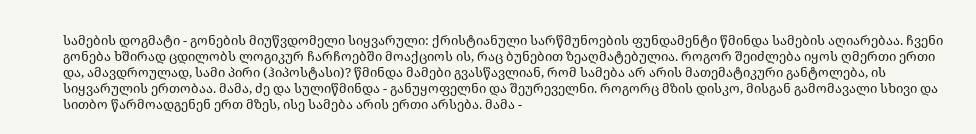სამების დოგმატი - გონების მიუწვდომელი სიყვარული: ქრისტიანული სარწმუნოების ფუნდამენტი წმინდა სამების აღიარებაა. ჩვენი გონება ხშირად ცდილობს ლოგიკურ ჩარჩოებში მოაქციოს ის, რაც ბუნებით ზეაღმატებულია. როგორ შეიძლება იყოს ღმერთი ერთი და, ამავდროულად, სამი პირი (ჰიპოსტასი)? წმინდა მამები გვასწავლიან, რომ სამება არ არის მათემატიკური განტოლება, ის სიყვარულის ერთობაა. მამა, ძე და სულიწმინდა - განუყოფელნი და შეურეველნი. როგორც მზის დისკო, მისგან გამომავალი სხივი და სითბო წარმოადგენენ ერთ მზეს, ისე სამება არის ერთი არსება. მამა -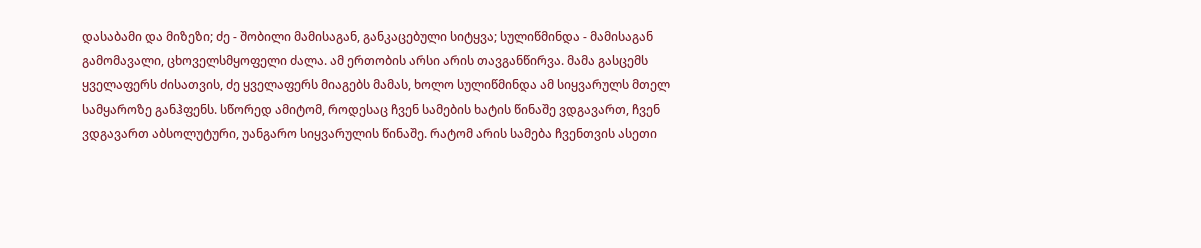დასაბამი და მიზეზი; ძე - შობილი მამისაგან, განკაცებული სიტყვა; სულიწმინდა - მამისაგან გამომავალი, ცხოველსმყოფელი ძალა. ამ ერთობის არსი არის თავგანწირვა. მამა გასცემს ყველაფერს ძისათვის, ძე ყველაფერს მიაგებს მამას, ხოლო სულიწმინდა ამ სიყვარულს მთელ სამყაროზე განჰფენს. სწორედ ამიტომ, როდესაც ჩვენ სამების ხატის წინაშე ვდგავართ, ჩვენ ვდგავართ აბსოლუტური, უანგარო სიყვარულის წინაშე. რატომ არის სამება ჩვენთვის ასეთი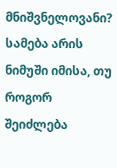მნიშვნელოვანი? სამება არის ნიმუში იმისა, თუ როგორ შეიძლება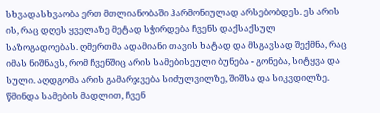სხვადასხვაობა ერთ მთლიანობაში ჰარმონიულად არსებობდეს. ეს არის ის, რაც დღეს ყველაზე მეტად სჭირდება ჩვენს დაქსაქსულ საზოგადოებას. ღმერთმა ადამიანი თავის ხატად და მსგავსად შექმნა, რაც იმას ნიშნავს, რომ ჩვენშიც არის სამებისეული ბუნება - გონება, სიტყვა და სული. აღდგომა არის გამარჯვება სიძულვილზე, შიშსა და სიკვდილზე. წმინდა სამების მადლით, ჩვენ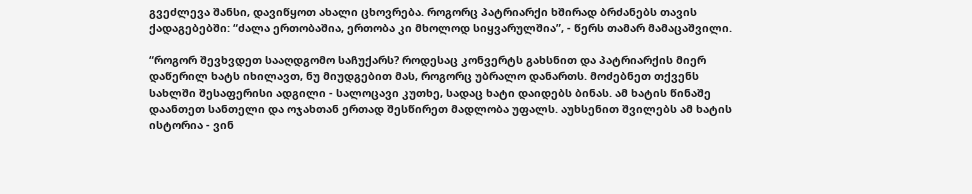გვეძლევა შანსი, დავიწყოთ ახალი ცხოვრება. როგორც პატრიარქი ხშირად ბრძანებს თავის ქადაგებებში: “ძალა ერთობაშია, ერთობა კი მხოლოდ სიყვარულშია”, - წერს თამარ მამაცაშვილი.

“როგორ შევხვდეთ სააღდგომო საჩუქარს? როდესაც კონვერტს გახსნით და პატრიარქის მიერ დაწერილ ხატს იხილავთ, ნუ მიუდგებით მას, როგორც უბრალო დანართს. მოძებნეთ თქვენს სახლში შესაფერისი ადგილი - სალოცავი კუთხე, სადაც ხატი დაიდებს ბინას. ამ ხატის წინაშე დაანთეთ სანთელი და ოჯახთან ერთად შესწირეთ მადლობა უფალს. აუხსენით შვილებს ამ ხატის ისტორია - ვინ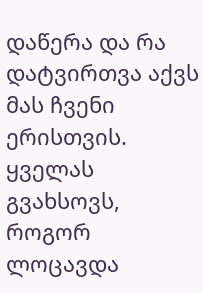დაწერა და რა დატვირთვა აქვს მას ჩვენი ერისთვის. ყველას გვახსოვს, როგორ ლოცავდა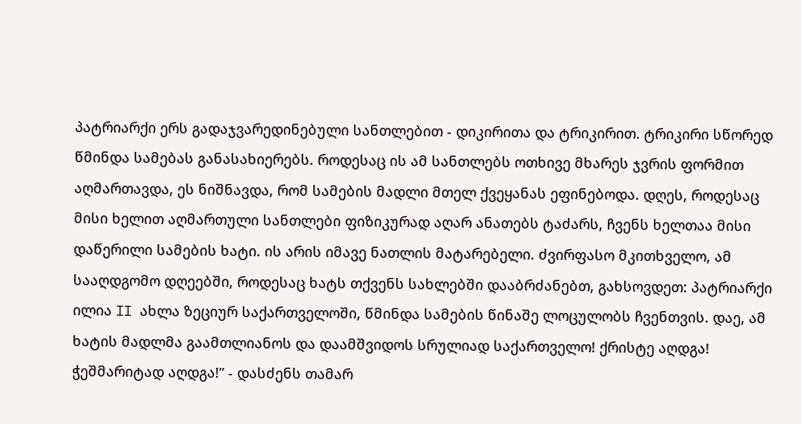პატრიარქი ერს გადაჯვარედინებული სანთლებით - დიკირითა და ტრიკირით. ტრიკირი სწორედ წმინდა სამებას განასახიერებს. როდესაც ის ამ სანთლებს ოთხივე მხარეს ჯვრის ფორმით აღმართავდა, ეს ნიშნავდა, რომ სამების მადლი მთელ ქვეყანას ეფინებოდა. დღეს, როდესაც მისი ხელით აღმართული სანთლები ფიზიკურად აღარ ანათებს ტაძარს, ჩვენს ხელთაა მისი დაწერილი სამების ხატი. ის არის იმავე ნათლის მატარებელი. ძვირფასო მკითხველო, ამ სააღდგომო დღეებში, როდესაც ხატს თქვენს სახლებში დააბრძანებთ, გახსოვდეთ: პატრიარქი ილია II ახლა ზეციურ საქართველოში, წმინდა სამების წინაშე ლოცულობს ჩვენთვის. დაე, ამ ხატის მადლმა გაამთლიანოს და დაამშვიდოს სრულიად საქართველო! ქრისტე აღდგა! ჭეშმარიტად აღდგა!” - დასძენს თამარ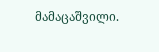მამაცაშვილი.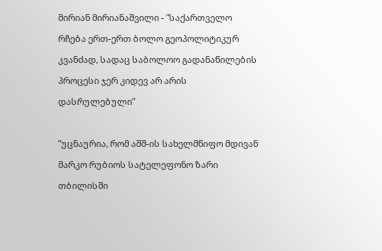მირიან მირიანაშვილი - “საქართველო რჩება ერთ-ერთ ბოლო გეოპოლიტიკურ კვანძად, სადაც საბოლოო გადანაწილების პროცესი ჯერ კიდევ არ არის დასრულებული”

“უცნაურია, რომ აშშ-ის სახელმწიფო მდივან მარკო რუბიოს სატელეფონო ზარი თბილისში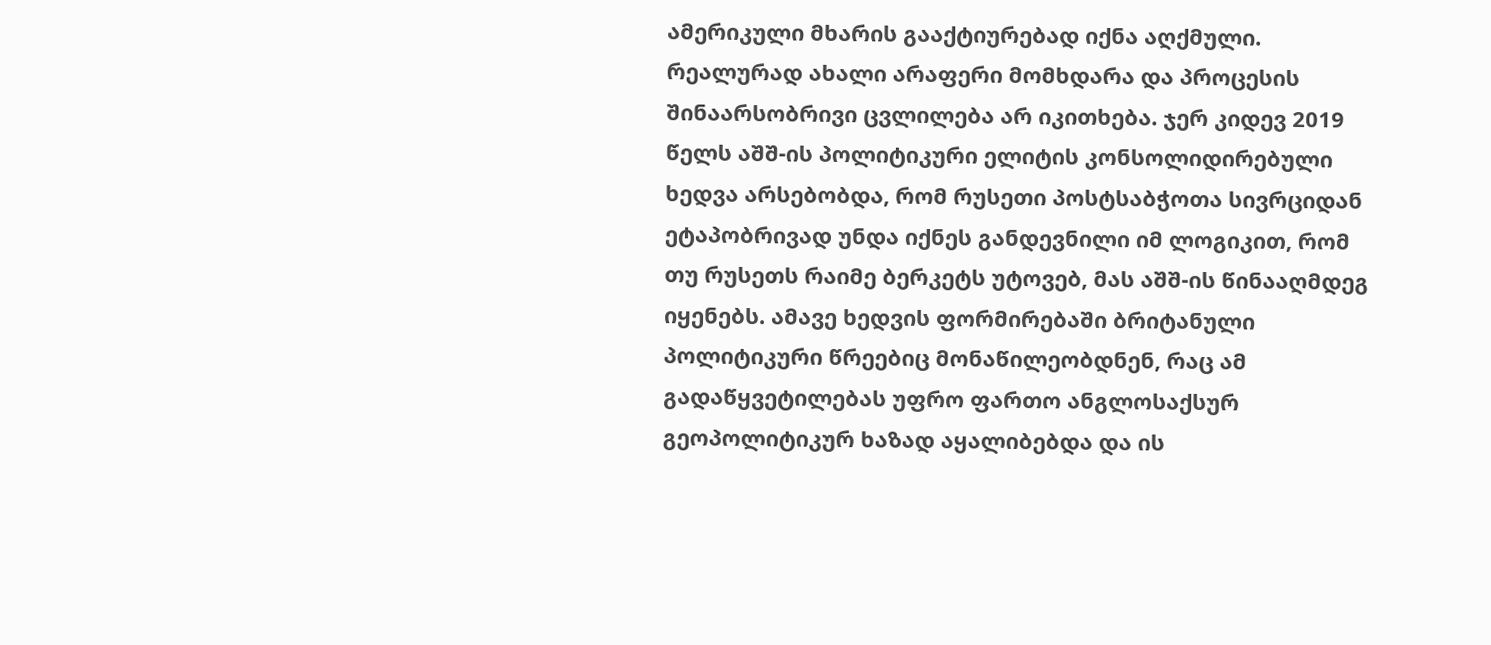ამერიკული მხარის გააქტიურებად იქნა აღქმული. რეალურად ახალი არაფერი მომხდარა და პროცესის შინაარსობრივი ცვლილება არ იკითხება. ჯერ კიდევ 2019 წელს აშშ-ის პოლიტიკური ელიტის კონსოლიდირებული ხედვა არსებობდა, რომ რუსეთი პოსტსაბჭოთა სივრციდან ეტაპობრივად უნდა იქნეს განდევნილი იმ ლოგიკით, რომ თუ რუსეთს რაიმე ბერკეტს უტოვებ, მას აშშ-ის წინააღმდეგ იყენებს. ამავე ხედვის ფორმირებაში ბრიტანული პოლიტიკური წრეებიც მონაწილეობდნენ, რაც ამ გადაწყვეტილებას უფრო ფართო ანგლოსაქსურ გეოპოლიტიკურ ხაზად აყალიბებდა და ის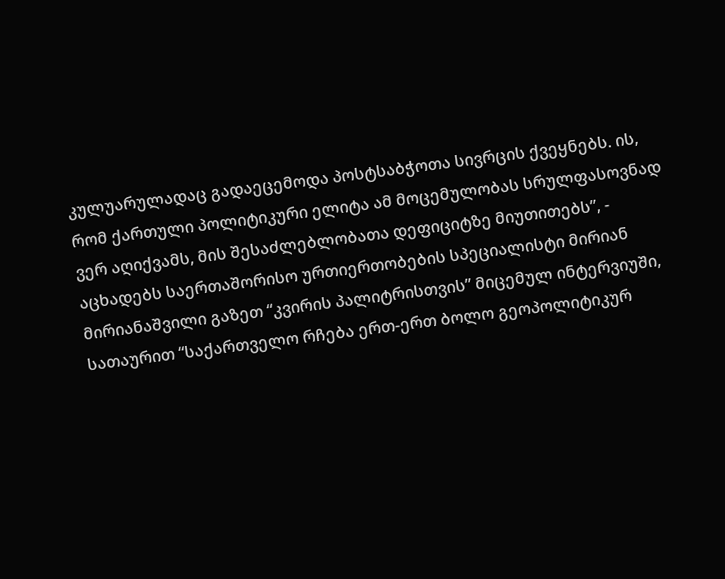კულუარულადაც გადაეცემოდა პოსტსაბჭოთა სივრცის ქვეყნებს. ის, რომ ქართული პოლიტიკური ელიტა ამ მოცემულობას სრულფასოვნად ვერ აღიქვამს, მის შესაძლებლობათა დეფიციტზე მიუთითებს”, - აცხადებს საერთაშორისო ურთიერთობების სპეციალისტი მირიან მირიანაშვილი გაზეთ “კვირის პალიტრისთვის” მიცემულ ინტერვიუში, სათაურით “საქართველო რჩება ერთ-ერთ ბოლო გეოპოლიტიკურ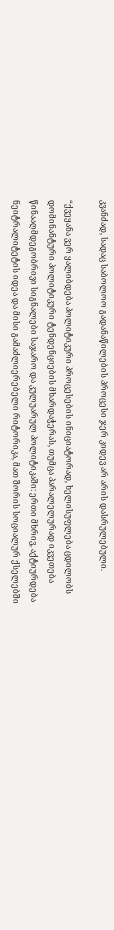კვანძად, სადაც საბოლოო გადანაწილების პროცესი ჯერ კიდევ არ არის დასრულებული.

“ქვეყანა ვერ ყალიბდება პოლიტიკური პროცესების ინიციატორად, ხელისუფლება ცდილობს დომინანტური პოლიტიკური ტენდენციების მხარდაჭერას, თუმცა პარალელურად იკვეთება წინააღმდეგობრივი სიგნალები საჯარო და კულუარულ პოლიტიკაში: ერთი მხრივ, აქტიურდება ნეიტრალიტეტის იდეა და მისი გამაძლიერებელი რიტორიკა, მათ შორის სოციალურ ქსელებში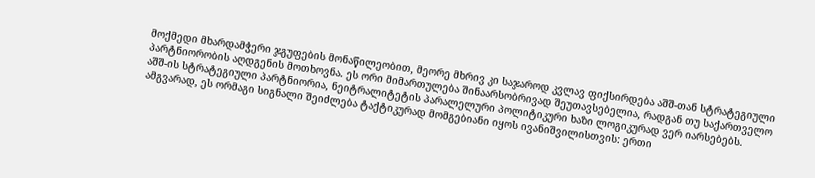მოქმედი მხარდამჭერი ჯგუფების მონაწილეობით, მეორე მხრივ კი საჯაროდ კვლავ ფიქსირდება აშშ-თან სტრატეგიული პარტნიორობის აღდგენის მოთხოვნა. ეს ორი მიმართულება შინაარსობრივად შეუთავსებელია, რადგან თუ საქართველო აშშ-ის სტრატეგიული პარტნიორია, ნეიტრალიტეტის პარალელური პოლიტიკური ხაზი ლოგიკურად ვერ იარსებებს. ამგვარად, ეს ორმაგი სიგნალი შეიძლება ტაქტიკურად მომგებიანი იყოს ივანიშვილისთვის: ერთი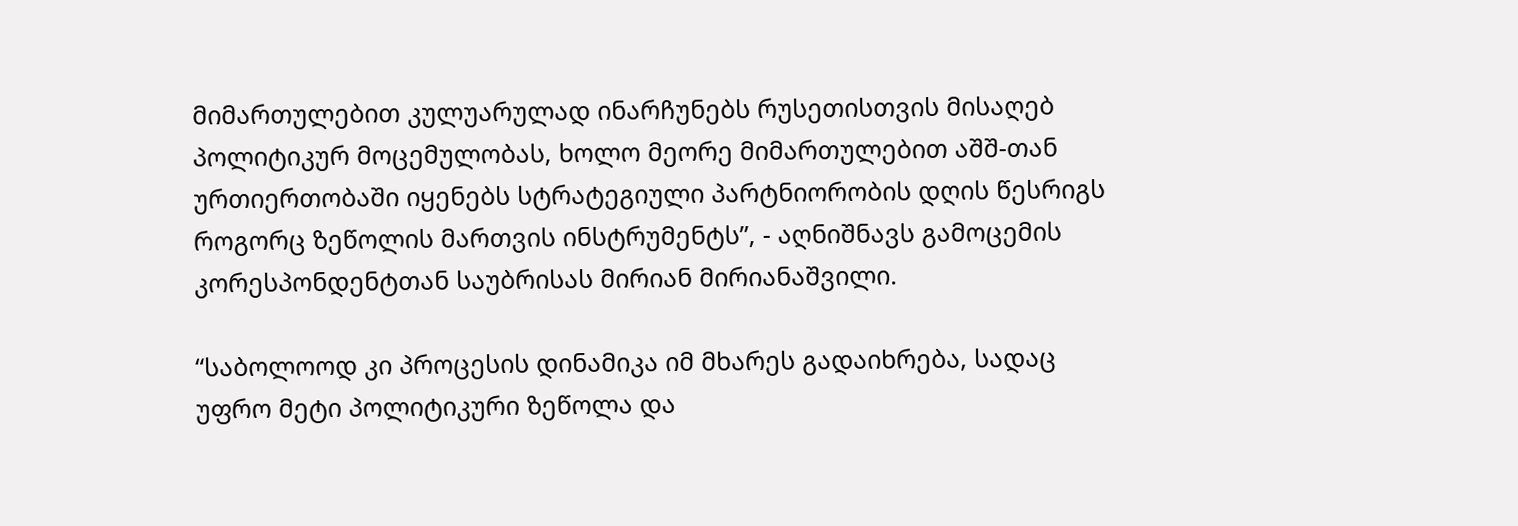მიმართულებით კულუარულად ინარჩუნებს რუსეთისთვის მისაღებ პოლიტიკურ მოცემულობას, ხოლო მეორე მიმართულებით აშშ-თან ურთიერთობაში იყენებს სტრატეგიული პარტნიორობის დღის წესრიგს როგორც ზეწოლის მართვის ინსტრუმენტს”, - აღნიშნავს გამოცემის კორესპონდენტთან საუბრისას მირიან მირიანაშვილი.

“საბოლოოდ კი პროცესის დინამიკა იმ მხარეს გადაიხრება, სადაც უფრო მეტი პოლიტიკური ზეწოლა და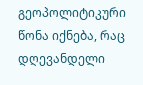გეოპოლიტიკური წონა იქნება, რაც დღევანდელი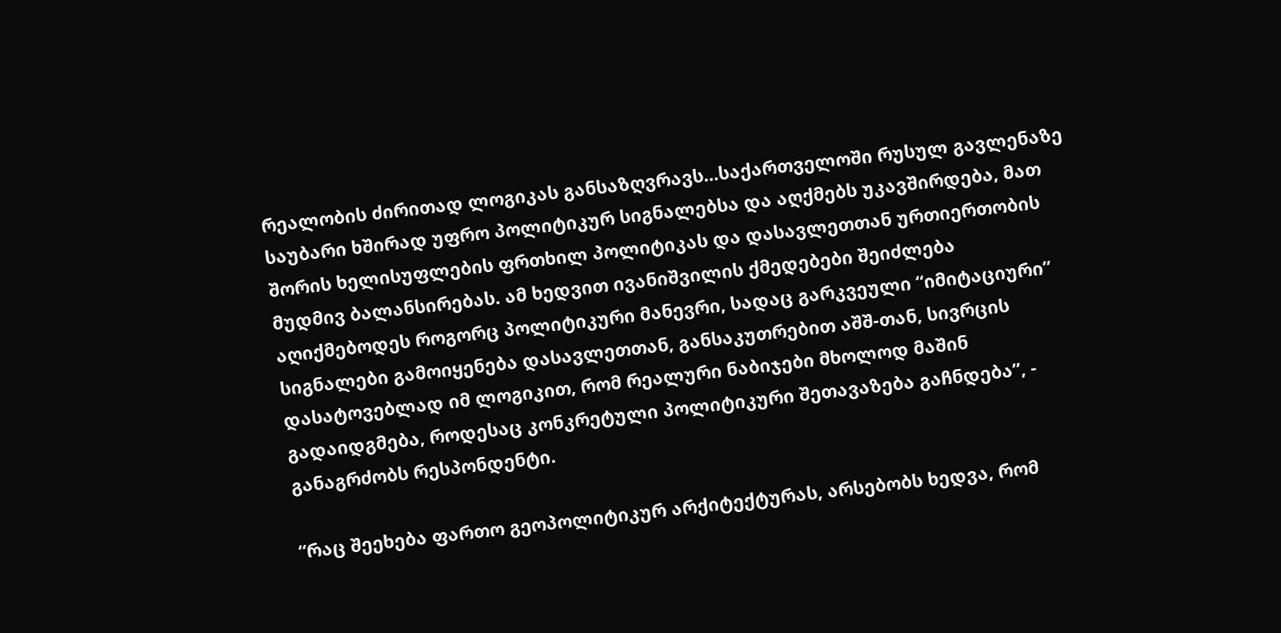რეალობის ძირითად ლოგიკას განსაზღვრავს...საქართველოში რუსულ გავლენაზე საუბარი ხშირად უფრო პოლიტიკურ სიგნალებსა და აღქმებს უკავშირდება, მათ შორის ხელისუფლების ფრთხილ პოლიტიკას და დასავლეთთან ურთიერთობის მუდმივ ბალანსირებას. ამ ხედვით ივანიშვილის ქმედებები შეიძლება აღიქმებოდეს როგორც პოლიტიკური მანევრი, სადაც გარკვეული “იმიტაციური” სიგნალები გამოიყენება დასავლეთთან, განსაკუთრებით აშშ-თან, სივრცის დასატოვებლად იმ ლოგიკით, რომ რეალური ნაბიჯები მხოლოდ მაშინ გადაიდგმება, როდესაც კონკრეტული პოლიტიკური შეთავაზება გაჩნდება”, - განაგრძობს რესპონდენტი.

“რაც შეეხება ფართო გეოპოლიტიკურ არქიტექტურას, არსებობს ხედვა, რომ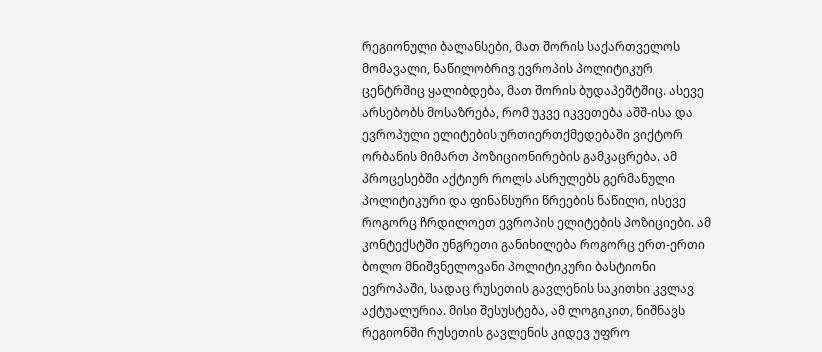რეგიონული ბალანსები, მათ შორის საქართველოს მომავალი, ნაწილობრივ ევროპის პოლიტიკურ ცენტრშიც ყალიბდება, მათ შორის ბუდაპეშტშიც. ასევე არსებობს მოსაზრება, რომ უკვე იკვეთება აშშ-ისა და ევროპული ელიტების ურთიერთქმედებაში ვიქტორ ორბანის მიმართ პოზიციონირების გამკაცრება. ამ პროცესებში აქტიურ როლს ასრულებს გერმანული პოლიტიკური და ფინანსური წრეების ნაწილი, ისევე როგორც ჩრდილოეთ ევროპის ელიტების პოზიციები. ამ კონტექსტში უნგრეთი განიხილება როგორც ერთ-ერთი ბოლო მნიშვნელოვანი პოლიტიკური ბასტიონი ევროპაში, სადაც რუსეთის გავლენის საკითხი კვლავ აქტუალურია. მისი შესუსტება, ამ ლოგიკით, ნიშნავს რეგიონში რუსეთის გავლენის კიდევ უფრო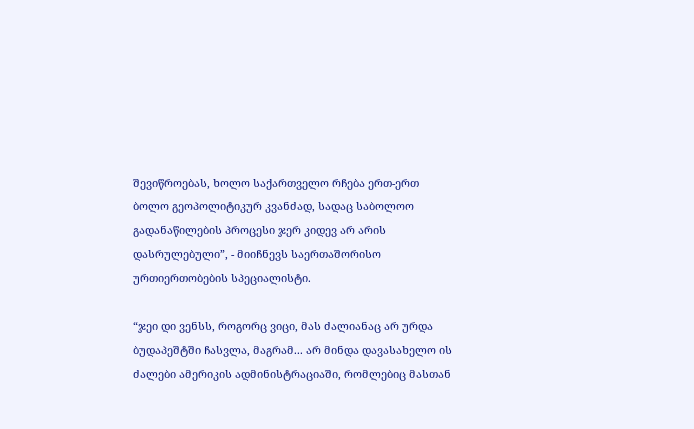შევიწროებას, ხოლო საქართველო რჩება ერთ-ერთ ბოლო გეოპოლიტიკურ კვანძად, სადაც საბოლოო გადანაწილების პროცესი ჯერ კიდევ არ არის დასრულებული”, - მიიჩნევს საერთაშორისო ურთიერთობების სპეციალისტი.

“ჯეი დი ვენსს, როგორც ვიცი, მას ძალიანაც არ ურდა ბუდაპეშტში ჩასვლა, მაგრამ... არ მინდა დავასახელო ის ძალები ამერიკის ადმინისტრაციაში, რომლებიც მასთან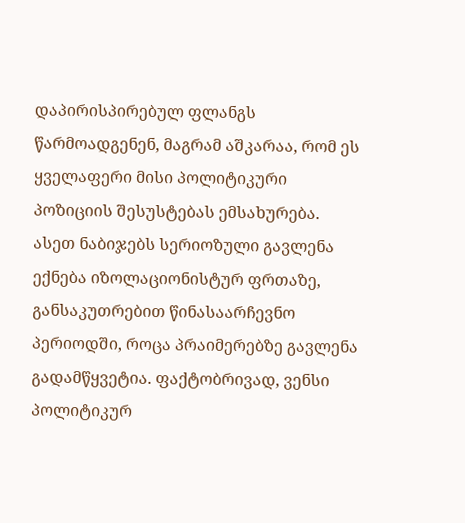დაპირისპირებულ ფლანგს წარმოადგენენ, მაგრამ აშკარაა, რომ ეს ყველაფერი მისი პოლიტიკური პოზიციის შესუსტებას ემსახურება. ასეთ ნაბიჯებს სერიოზული გავლენა ექნება იზოლაციონისტურ ფრთაზე, განსაკუთრებით წინასაარჩევნო პერიოდში, როცა პრაიმერებზე გავლენა გადამწყვეტია. ფაქტობრივად, ვენსი პოლიტიკურ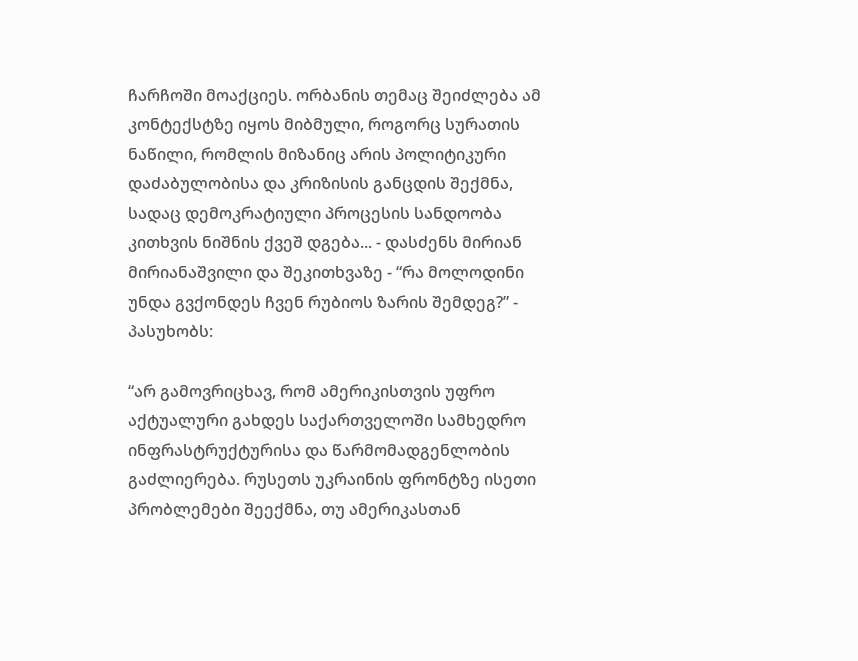ჩარჩოში მოაქციეს. ორბანის თემაც შეიძლება ამ კონტექსტზე იყოს მიბმული, როგორც სურათის ნაწილი, რომლის მიზანიც არის პოლიტიკური დაძაბულობისა და კრიზისის განცდის შექმნა, სადაც დემოკრატიული პროცესის სანდოობა კითხვის ნიშნის ქვეშ დგება... - დასძენს მირიან მირიანაშვილი და შეკითხვაზე - “რა მოლოდინი უნდა გვქონდეს ჩვენ რუბიოს ზარის შემდეგ?” - პასუხობს:

“არ გამოვრიცხავ, რომ ამერიკისთვის უფრო აქტუალური გახდეს საქართველოში სამხედრო ინფრასტრუქტურისა და წარმომადგენლობის გაძლიერება. რუსეთს უკრაინის ფრონტზე ისეთი პრობლემები შეექმნა, თუ ამერიკასთან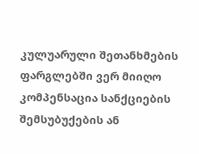კულუარული შეთანხმების ფარგლებში ვერ მიიღო კომპენსაცია სანქციების შემსუბუქების ან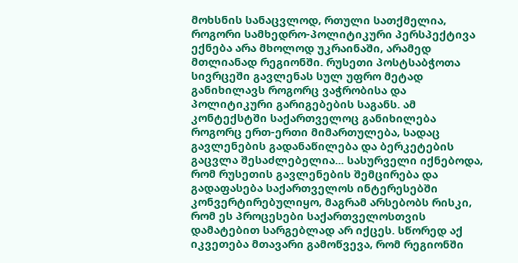მოხსნის სანაცვლოდ, რთული სათქმელია, როგორი სამხედრო-პოლიტიკური პერსპექტივა ექნება არა მხოლოდ უკრაინაში, არამედ მთლიანად რეგიონში. რუსეთი პოსტსაბჭოთა სივრცეში გავლენას სულ უფრო მეტად განიხილავს როგორც ვაჭრობისა და პოლიტიკური გარიგებების საგანს. ამ კონტექსტში საქართველოც განიხილება როგორც ერთ-ერთი მიმართულება, სადაც გავლენების გადანაწილება და ბერკეტების გაცვლა შესაძლებელია... სასურველი იქნებოდა, რომ რუსეთის გავლენების შემცირება და გადაფასება საქართველოს ინტერესებში კონვერტირებულიყო, მაგრამ არსებობს რისკი, რომ ეს პროცესები საქართველოსთვის დამატებით სარგებლად არ იქცეს. სწორედ აქ იკვეთება მთავარი გამოწვევა, რომ რეგიონში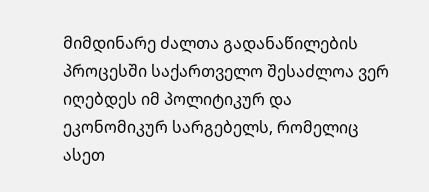მიმდინარე ძალთა გადანაწილების პროცესში საქართველო შესაძლოა ვერ იღებდეს იმ პოლიტიკურ და ეკონომიკურ სარგებელს, რომელიც ასეთ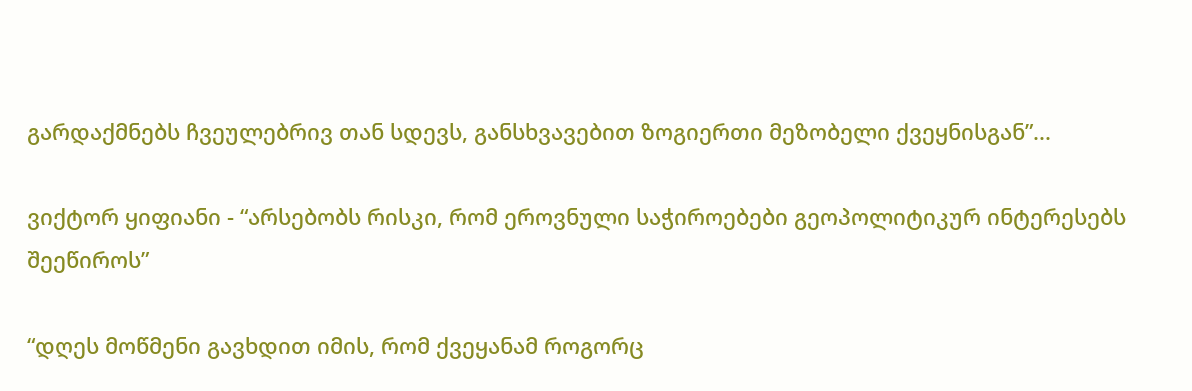გარდაქმნებს ჩვეულებრივ თან სდევს, განსხვავებით ზოგიერთი მეზობელი ქვეყნისგან”...

ვიქტორ ყიფიანი - “არსებობს რისკი, რომ ეროვნული საჭიროებები გეოპოლიტიკურ ინტერესებს შეეწიროს”

“დღეს მოწმენი გავხდით იმის, რომ ქვეყანამ როგორც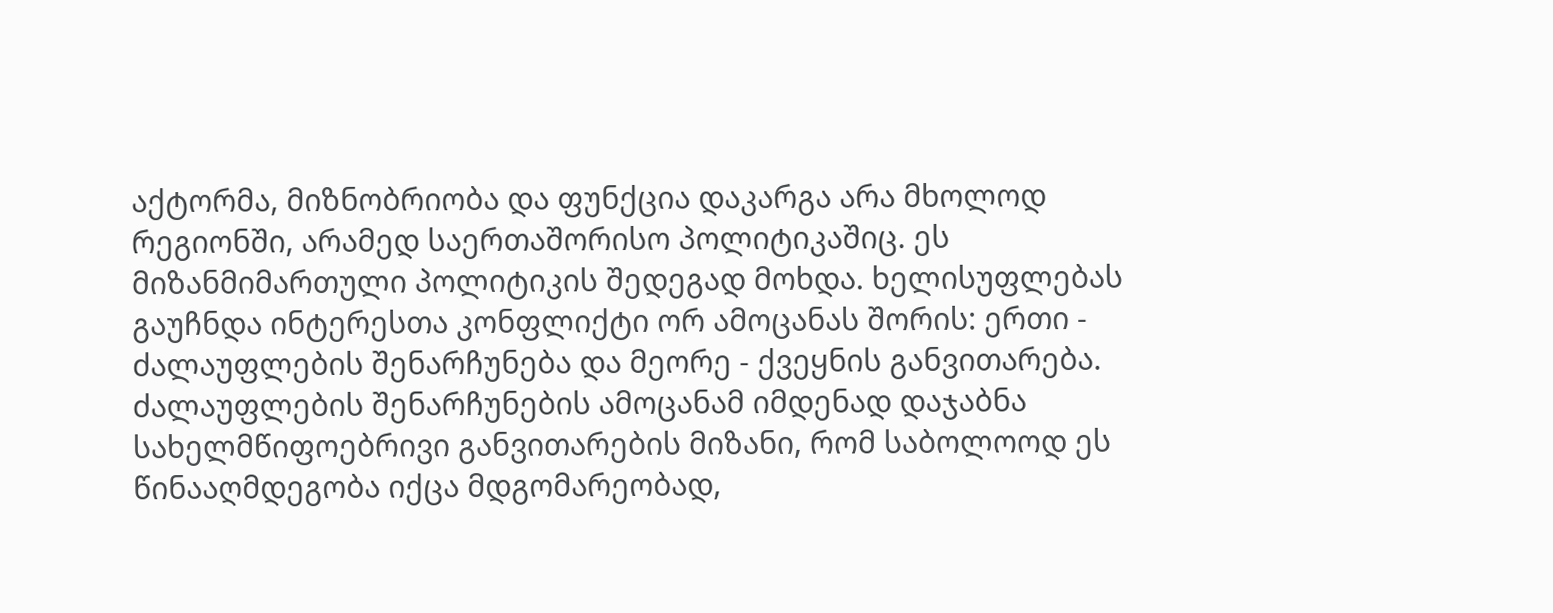აქტორმა, მიზნობრიობა და ფუნქცია დაკარგა არა მხოლოდ რეგიონში, არამედ საერთაშორისო პოლიტიკაშიც. ეს მიზანმიმართული პოლიტიკის შედეგად მოხდა. ხელისუფლებას გაუჩნდა ინტერესთა კონფლიქტი ორ ამოცანას შორის: ერთი - ძალაუფლების შენარჩუნება და მეორე - ქვეყნის განვითარება. ძალაუფლების შენარჩუნების ამოცანამ იმდენად დაჯაბნა სახელმწიფოებრივი განვითარების მიზანი, რომ საბოლოოდ ეს წინააღმდეგობა იქცა მდგომარეობად,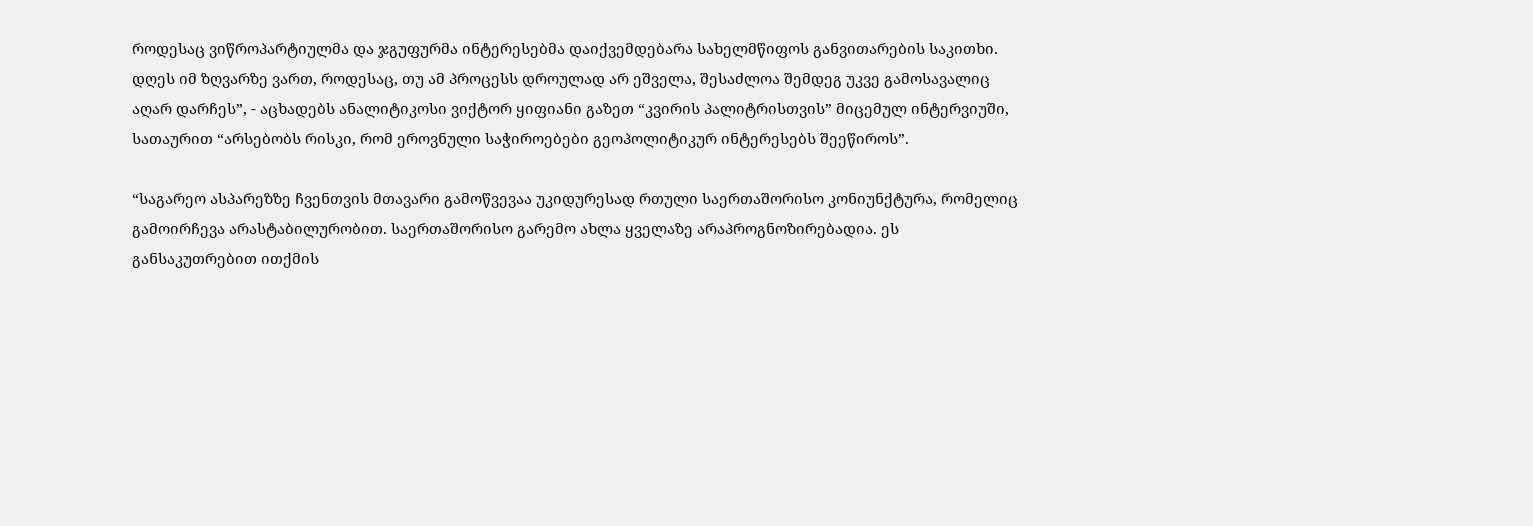როდესაც ვიწროპარტიულმა და ჯგუფურმა ინტერესებმა დაიქვემდებარა სახელმწიფოს განვითარების საკითხი. დღეს იმ ზღვარზე ვართ, როდესაც, თუ ამ პროცესს დროულად არ ეშველა, შესაძლოა შემდეგ უკვე გამოსავალიც აღარ დარჩეს”, - აცხადებს ანალიტიკოსი ვიქტორ ყიფიანი გაზეთ “კვირის პალიტრისთვის” მიცემულ ინტერვიუში, სათაურით “არსებობს რისკი, რომ ეროვნული საჭიროებები გეოპოლიტიკურ ინტერესებს შეეწიროს”.

“საგარეო ასპარეზზე ჩვენთვის მთავარი გამოწვევაა უკიდურესად რთული საერთაშორისო კონიუნქტურა, რომელიც გამოირჩევა არასტაბილურობით. საერთაშორისო გარემო ახლა ყველაზე არაპროგნოზირებადია. ეს განსაკუთრებით ითქმის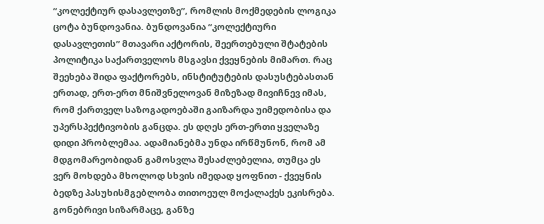“კოლექტიურ დასავლეთზე”, რომლის მოქმედების ლოგიკა ცოტა ბუნდოვანია. ბუნდოვანია “კოლექტიური დასავლეთის” მთავარი აქტორის, შეერთებული შტატების პოლიტიკა საქართველოს მსგავსი ქვეყნების მიმართ. რაც შეეხება შიდა ფაქტორებს, ინსტიტუტების დასუსტებასთან ერთად, ერთ-ერთ მნიშვნელოვან მიზეზად მივიჩნევ იმას, რომ ქართველ საზოგადოებაში გაიზარდა უიმედობისა და უპერსპექტივობის განცდა. ეს დღეს ერთ-ერთი ყველაზე დიდი პრობლემაა. ადამიანებმა უნდა ირწმუნონ, რომ ამ მდგომარეობიდან გამოსვლა შესაძლებელია, თუმცა ეს ვერ მოხდება მხოლოდ სხვის იმედად ყოფნით - ქვეყნის ბედზე პასუხისმგებლობა თითოეულ მოქალაქეს ეკისრება. გონებრივი სიზარმაცე, განზე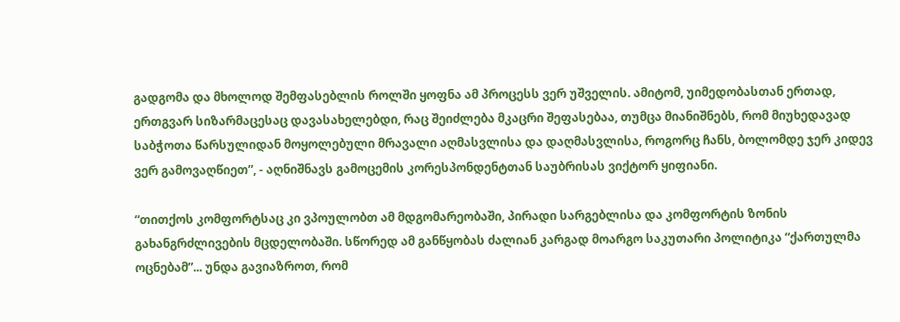გადგომა და მხოლოდ შემფასებლის როლში ყოფნა ამ პროცესს ვერ უშველის. ამიტომ, უიმედობასთან ერთად, ერთგვარ სიზარმაცესაც დავასახელებდი, რაც შეიძლება მკაცრი შეფასებაა, თუმცა მიანიშნებს, რომ მიუხედავად საბჭოთა წარსულიდან მოყოლებული მრავალი აღმასვლისა და დაღმასვლისა, როგორც ჩანს, ბოლომდე ჯერ კიდევ ვერ გამოვაღწიეთ”, - აღნიშნავს გამოცემის კორესპონდენტთან საუბრისას ვიქტორ ყიფიანი.

“თითქოს კომფორტსაც კი ვპოულობთ ამ მდგომარეობაში, პირადი სარგებლისა და კომფორტის ზონის გახანგრძლივების მცდელობაში. სწორედ ამ განწყობას ძალიან კარგად მოარგო საკუთარი პოლიტიკა “ქართულმა ოცნებამ”... უნდა გავიაზროთ, რომ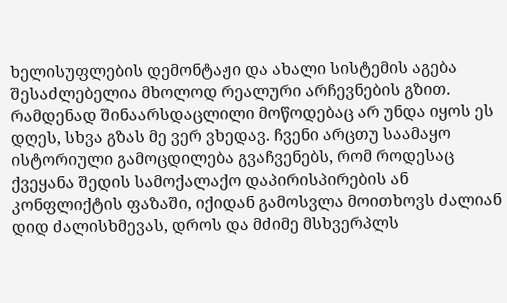ხელისუფლების დემონტაჟი და ახალი სისტემის აგება შესაძლებელია მხოლოდ რეალური არჩევნების გზით. რამდენად შინაარსდაცლილი მოწოდებაც არ უნდა იყოს ეს დღეს, სხვა გზას მე ვერ ვხედავ. ჩვენი არცთუ საამაყო ისტორიული გამოცდილება გვაჩვენებს, რომ როდესაც ქვეყანა შედის სამოქალაქო დაპირისპირების ან კონფლიქტის ფაზაში, იქიდან გამოსვლა მოითხოვს ძალიან დიდ ძალისხმევას, დროს და მძიმე მსხვერპლს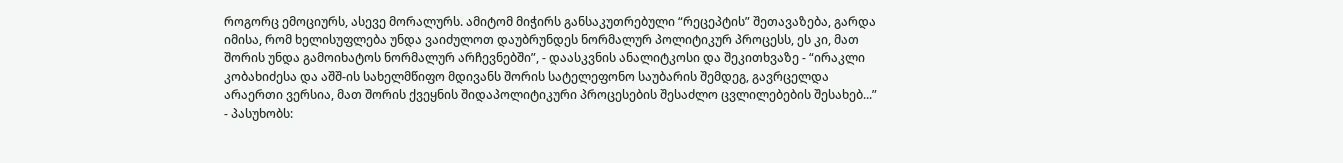როგორც ემოციურს, ასევე მორალურს. ამიტომ მიჭირს განსაკუთრებული “რეცეპტის” შეთავაზება, გარდა იმისა, რომ ხელისუფლება უნდა ვაიძულოთ დაუბრუნდეს ნორმალურ პოლიტიკურ პროცესს, ეს კი, მათ შორის უნდა გამოიხატოს ნორმალურ არჩევნებში”, - დაასკვნის ანალიტკოსი და შეკითხვაზე - “ირაკლი კობახიძესა და აშშ-ის სახელმწიფო მდივანს შორის სატელეფონო საუბარის შემდეგ, გავრცელდა არაერთი ვერსია, მათ შორის ქვეყნის შიდაპოლიტიკური პროცესების შესაძლო ცვლილებების შესახებ...” - პასუხობს: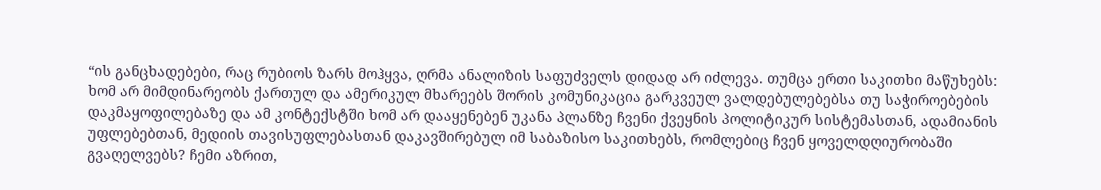“ის განცხადებები, რაც რუბიოს ზარს მოჰყვა, ღრმა ანალიზის საფუძველს დიდად არ იძლევა. თუმცა ერთი საკითხი მაწუხებს: ხომ არ მიმდინარეობს ქართულ და ამერიკულ მხარეებს შორის კომუნიკაცია გარკვეულ ვალდებულებებსა თუ საჭიროებების დაკმაყოფილებაზე და ამ კონტექსტში ხომ არ დააყენებენ უკანა პლანზე ჩვენი ქვეყნის პოლიტიკურ სისტემასთან, ადამიანის უფლებებთან, მედიის თავისუფლებასთან დაკავშირებულ იმ საბაზისო საკითხებს, რომლებიც ჩვენ ყოველდღიურობაში გვაღელვებს? ჩემი აზრით,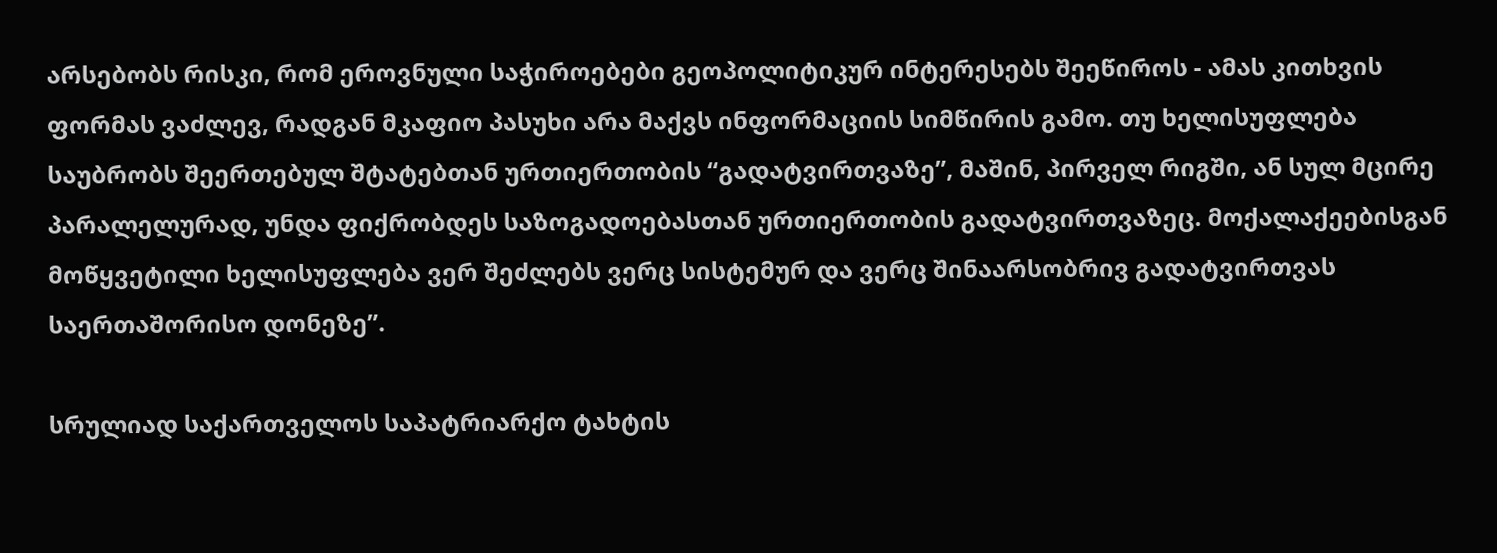არსებობს რისკი, რომ ეროვნული საჭიროებები გეოპოლიტიკურ ინტერესებს შეეწიროს - ამას კითხვის ფორმას ვაძლევ, რადგან მკაფიო პასუხი არა მაქვს ინფორმაციის სიმწირის გამო. თუ ხელისუფლება საუბრობს შეერთებულ შტატებთან ურთიერთობის “გადატვირთვაზე”, მაშინ, პირველ რიგში, ან სულ მცირე პარალელურად, უნდა ფიქრობდეს საზოგადოებასთან ურთიერთობის გადატვირთვაზეც. მოქალაქეებისგან მოწყვეტილი ხელისუფლება ვერ შეძლებს ვერც სისტემურ და ვერც შინაარსობრივ გადატვირთვას საერთაშორისო დონეზე”.

სრულიად საქართველოს საპატრიარქო ტახტის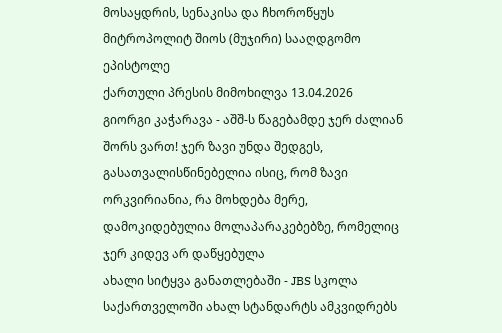მოსაყდრის, სენაკისა და ჩხოროწყუს მიტროპოლიტ შიოს (მუჯირი) სააღდგომო ეპისტოლე
ქართული პრესის მიმოხილვა 13.04.2026
გიორგი კაჭარავა - აშშ-ს წაგებამდე ჯერ ძალიან შორს ვართ! ჯერ ზავი უნდა შედგეს, გასათვალისწინებელია ისიც, რომ ზავი ორკვირიანია, რა მოხდება მერე, დამოკიდებულია მოლაპარაკებებზე, რომელიც ჯერ კიდევ არ დაწყებულა
ახალი სიტყვა განათლებაში - JBS სკოლა საქართველოში ახალ სტანდარტს ამკვიდრებს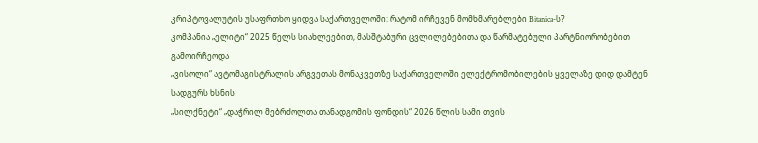კრიპტოვალუტის უსაფრთხო ყიდვა საქართველოში: რატომ ირჩევენ მომხმარებლები Bitanica-ს?
კომპანია „ელიტი“ 2025 წელს სიახლეებით, მასშტაბური ცვლილებებითა და წარმატებული პარტნიორობებით გამოირჩეოდა
„ვისოლი“ ავტომაგისტრალის არგვეთას მონაკვეთზე საქართველოში ელექტრომობილების ყველაზე დიდ დამტენ სადგურს ხსნის
„სილქნეტი“ „დაჭრილ მებრძოლთა თანადგომის ფონდის“ 2026 წლის სამი თვის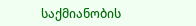საქმიანობის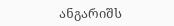ანგარიშს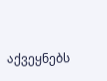აქვეყნებს